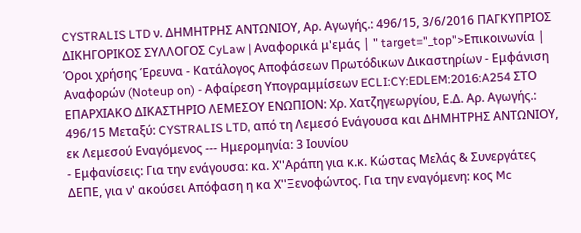CYSTRALIS LTD ν. ΔΗΜΗΤΡΗΣ ΑΝΤΩΝΙΟΥ, Αρ. Αγωγής.: 496/15, 3/6/2016 ΠΑΓΚΥΠΡΙΟΣ ΔΙΚΗΓΟΡΙΚΟΣ ΣΥΛΛΟΓΟΣ CyLaw | Αναφορικά μ'εμάς | " target="_top">Επικοινωνία | Όροι χρήσης Έρευνα - Κατάλογος Αποφάσεων Πρωτόδικων Δικαστηρίων - Εμφάνιση Αναφορών (Noteup on) - Αφαίρεση Υπογραμμίσεων ECLI:CY:EDLEM:2016:A254 ΣΤΟ EΠΑΡΧΙΑΚΟ ΔΙΚΑΣΤΗΡΙΟ ΛΕΜΕΣΟΥ ΕΝΩΠΙΟΝ: Xρ. Χατζηγεωργίου, Ε.Δ. Αρ. Αγωγής.: 496/15 Μεταξύ: CYSTRALIS LTD, από τη Λεμεσό Ενάγουσα και ΔΗΜΗΤΡΗΣ ΑΝΤΩΝΙΟΥ, εκ Λεμεσού Εναγόμενος --- Ημερομηνία: 3 Ιουνίου
- Εμφανίσεις: Για την ενάγουσα: κα. Χ''Αράπη για κ.κ. Κώστας Μελάς & Συνεργάτες ΔΕΠΕ, για ν' ακούσει Απόφαση η κα Χ''Ξενοφώντος. Για την εναγόμενη: κος Mc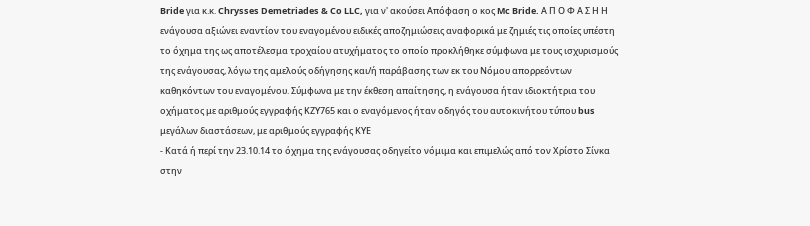Bride για κ.κ. Chrysses Demetriades & Co LLC, για ν' ακούσει Απόφαση ο κος Mc Bride. Α Π Ο Φ Α Σ Η Η ενάγουσα αξιώνει εναντίον του εναγομένου ειδικές αποζημιώσεις αναφορικά με ζημιές τις οποίες υπέστη το όχημα της ως αποτέλεσμα τροχαίου ατυχήματος το οποίο προκλήθηκε σύμφωνα με τους ισχυρισμούς της ενάγουσας, λόγω της αμελούς οδήγησης και/ή παράβασης των εκ του Νόμου απορρεόντων καθηκόντων του εναγομένου. Σύμφωνα με την έκθεση απαίτησης, η ενάγουσα ήταν ιδιοκτήτρια του οχήματος με αριθμούς εγγραφής ΚΖΥ765 και ο εναγόμενος ήταν οδηγός του αυτοκινήτου τύπου bus μεγάλων διαστάσεων, με αριθμούς εγγραφής ΚΥΕ
- Κατά ή περί την 23.10.14 το όχημα της ενάγουσας οδηγείτο νόμιμα και επιμελώς από τον Χρίστο Σίνκα στην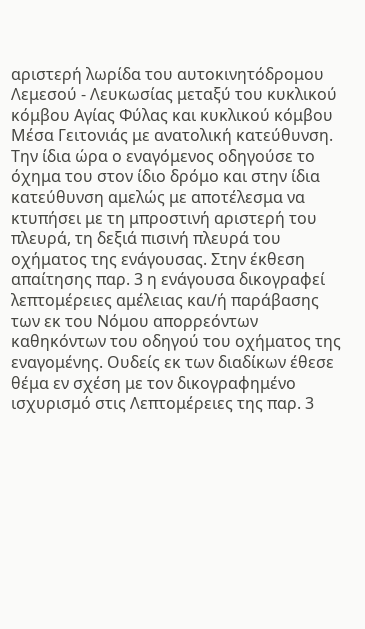αριστερή λωρίδα του αυτοκινητόδρομου Λεμεσού - Λευκωσίας μεταξύ του κυκλικού κόμβου Αγίας Φύλας και κυκλικού κόμβου Μέσα Γειτονιάς με ανατολική κατεύθυνση. Την ίδια ώρα ο εναγόμενος οδηγούσε το όχημα του στον ίδιο δρόμο και στην ίδια κατεύθυνση αμελώς με αποτέλεσμα να κτυπήσει με τη μπροστινή αριστερή του πλευρά, τη δεξιά πισινή πλευρά του οχήματος της ενάγουσας. Στην έκθεση απαίτησης παρ. 3 η ενάγουσα δικογραφεί λεπτομέρειες αμέλειας και/ή παράβασης των εκ του Νόμου απορρεόντων καθηκόντων του οδηγού του οχήματος της εναγομένης. Ουδείς εκ των διαδίκων έθεσε θέμα εν σχέση με τον δικογραφημένο ισχυρισμό στις Λεπτομέρειες της παρ. 3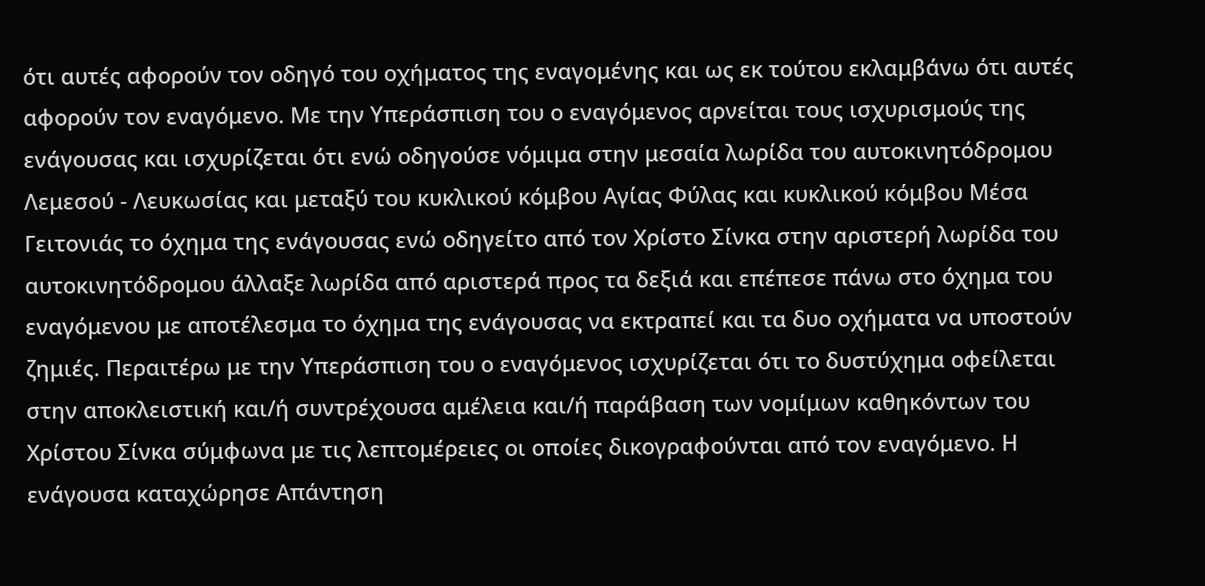ότι αυτές αφορούν τον οδηγό του οχήματος της εναγομένης και ως εκ τούτου εκλαμβάνω ότι αυτές αφορούν τον εναγόμενο. Με την Υπεράσπιση του ο εναγόμενος αρνείται τους ισχυρισμούς της ενάγουσας και ισχυρίζεται ότι ενώ οδηγούσε νόμιμα στην μεσαία λωρίδα του αυτοκινητόδρομου Λεμεσού - Λευκωσίας και μεταξύ του κυκλικού κόμβου Αγίας Φύλας και κυκλικού κόμβου Μέσα Γειτονιάς το όχημα της ενάγουσας ενώ οδηγείτο από τον Χρίστο Σίνκα στην αριστερή λωρίδα του αυτοκινητόδρομου άλλαξε λωρίδα από αριστερά προς τα δεξιά και επέπεσε πάνω στο όχημα του εναγόμενου με αποτέλεσμα το όχημα της ενάγουσας να εκτραπεί και τα δυο οχήματα να υποστούν ζημιές. Περαιτέρω με την Υπεράσπιση του ο εναγόμενος ισχυρίζεται ότι το δυστύχημα οφείλεται στην αποκλειστική και/ή συντρέχουσα αμέλεια και/ή παράβαση των νομίμων καθηκόντων του Χρίστου Σίνκα σύμφωνα με τις λεπτομέρειες οι οποίες δικογραφούνται από τον εναγόμενο. Η ενάγουσα καταχώρησε Απάντηση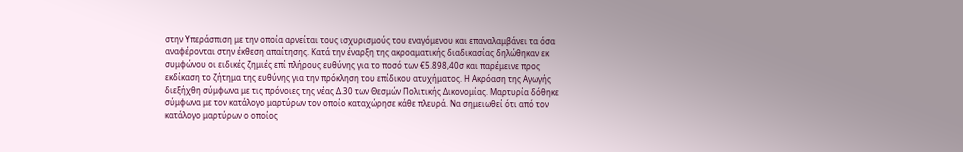στην Υπεράσπιση με την οποία αρνείται τους ισχυρισμούς του εναγόμενου και επαναλαμβάνει τα όσα αναφέρονται στην έκθεση απαίτησης. Κατά την έναρξη της ακροαματικής διαδικασίας δηλώθηκαν εκ συμφώνου οι ειδικές ζημιές επί πλήρους ευθύνης για το ποσό των €5.898,40σ και παρέμεινε προς εκδίκαση το ζήτημα της ευθύνης για την πρόκληση του επίδικου ατυχήματος. Η Ακρόαση της Αγωγής διεξήχθη σύμφωνα με τις πρόνοιες της νέας Δ.30 των Θεσμών Πολιτικής Δικονομίας. Μαρτυρία δόθηκε σύμφωνα με τον κατάλογο μαρτύρων τον οποίο καταχώρησε κάθε πλευρά. Να σημειωθεί ότι από τον κατάλογο μαρτύρων ο οποίος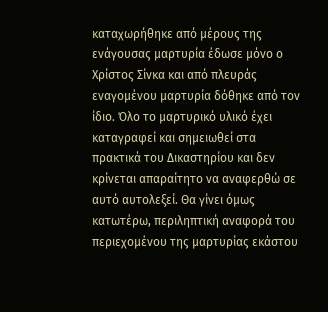καταχωρήθηκε από μέρους της ενάγουσας μαρτυρία έδωσε μόνο ο Χρίστος Σίνκα και από πλευράς εναγομένου μαρτυρία δόθηκε από τον ίδιο. Όλο το μαρτυρικό υλικό έχει καταγραφεί και σημειωθεί στα πρακτικά του Δικαστηρίου και δεν κρίνεται απαραίτητο να αναφερθώ σε αυτό αυτολεξεί. Θα γίνει όμως κατωτέρω, περιληπτική αναφορά του περιεχομένου της μαρτυρίας εκάστου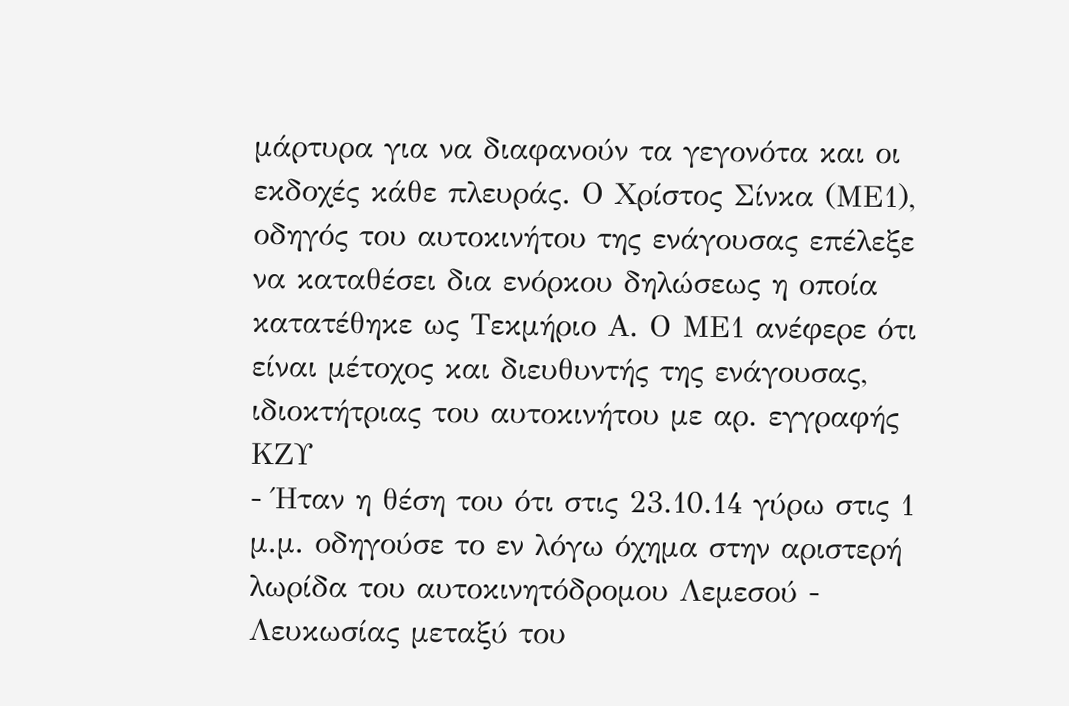μάρτυρα για να διαφανούν τα γεγονότα και οι εκδοχές κάθε πλευράς. Ο Χρίστος Σίνκα (ΜΕ1), οδηγός του αυτοκινήτου της ενάγουσας επέλεξε να καταθέσει δια ενόρκου δηλώσεως η οποία κατατέθηκε ως Τεκμήριο Α. Ο ΜΕ1 ανέφερε ότι είναι μέτοχος και διευθυντής της ενάγουσας, ιδιοκτήτριας του αυτοκινήτου με αρ. εγγραφής ΚΖΥ
- Ήταν η θέση του ότι στις 23.10.14 γύρω στις 1 μ.μ. οδηγούσε το εν λόγω όχημα στην αριστερή λωρίδα του αυτοκινητόδρομου Λεμεσού - Λευκωσίας μεταξύ του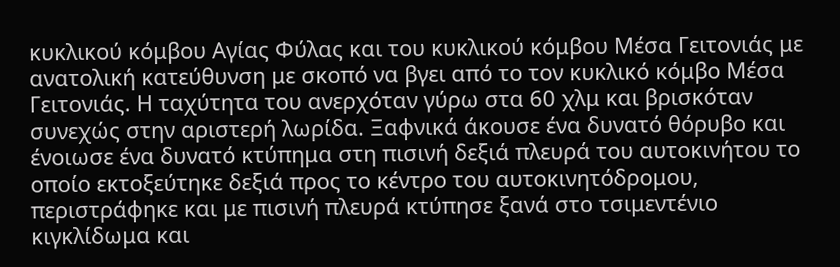κυκλικού κόμβου Αγίας Φύλας και του κυκλικού κόμβου Μέσα Γειτονιάς με ανατολική κατεύθυνση με σκοπό να βγει από το τον κυκλικό κόμβο Μέσα Γειτονιάς. Η ταχύτητα του ανερχόταν γύρω στα 60 χλμ και βρισκόταν συνεχώς στην αριστερή λωρίδα. Ξαφνικά άκουσε ένα δυνατό θόρυβο και ένοιωσε ένα δυνατό κτύπημα στη πισινή δεξιά πλευρά του αυτοκινήτου το οποίο εκτοξεύτηκε δεξιά προς το κέντρο του αυτοκινητόδρομου, περιστράφηκε και με πισινή πλευρά κτύπησε ξανά στο τσιμεντένιο κιγκλίδωμα και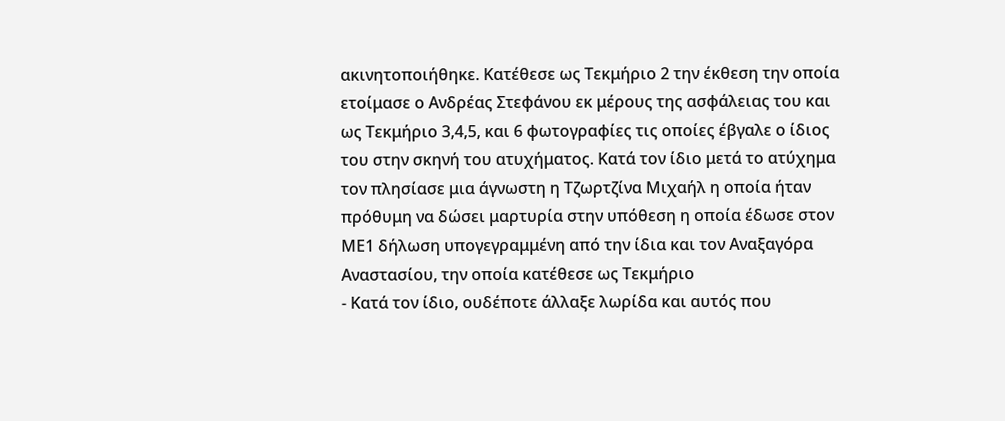ακινητοποιήθηκε. Κατέθεσε ως Τεκμήριο 2 την έκθεση την οποία ετοίμασε ο Ανδρέας Στεφάνου εκ μέρους της ασφάλειας του και ως Τεκμήριο 3,4,5, και 6 φωτογραφίες τις οποίες έβγαλε ο ίδιος του στην σκηνή του ατυχήματος. Κατά τον ίδιο μετά το ατύχημα τον πλησίασε μια άγνωστη η Τζωρτζίνα Μιχαήλ η οποία ήταν πρόθυμη να δώσει μαρτυρία στην υπόθεση η οποία έδωσε στον ΜΕ1 δήλωση υπογεγραμμένη από την ίδια και τον Αναξαγόρα Αναστασίου, την οποία κατέθεσε ως Τεκμήριο
- Κατά τον ίδιο, ουδέποτε άλλαξε λωρίδα και αυτός που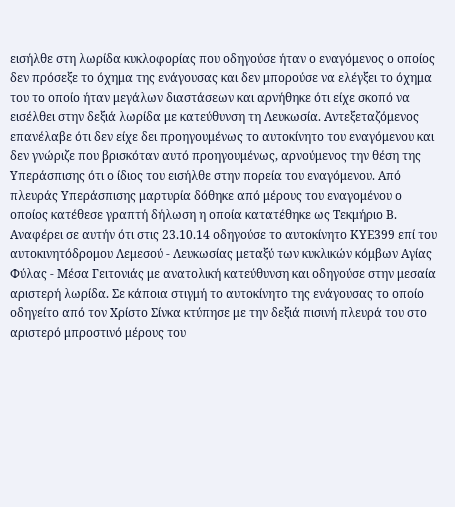εισήλθε στη λωρίδα κυκλοφορίας που οδηγούσε ήταν ο εναγόμενος ο οποίος δεν πρόσεξε το όχημα της ενάγουσας και δεν μπορούσε να ελέγξει το όχημα του το οποίο ήταν μεγάλων διαστάσεων και αρνήθηκε ότι είχε σκοπό να εισέλθει στην δεξιά λωρίδα με κατεύθυνση τη Λευκωσία. Αντεξεταζόμενος επανέλαβε ότι δεν είχε δει προηγουμένως το αυτοκίνητο του εναγόμενου και δεν γνώριζε που βρισκόταν αυτό προηγουμένως, αρνούμενος την θέση της Υπεράσπισης ότι ο ίδιος του εισήλθε στην πορεία του εναγόμενου. Από πλευράς Υπεράσπισης μαρτυρία δόθηκε από μέρους του εναγομένου ο οποίος κατέθεσε γραπτή δήλωση η οποία κατατέθηκε ως Τεκμήριο Β. Αναφέρει σε αυτήν ότι στις 23.10.14 οδηγούσε το αυτοκίνητο ΚΥΕ399 επί του αυτοκινητόδρομου Λεμεσού - Λευκωσίας μεταξύ των κυκλικών κόμβων Αγίας Φύλας - Μέσα Γειτονιάς με ανατολική κατεύθυνση και οδηγούσε στην μεσαία αριστερή λωρίδα. Σε κάποια στιγμή το αυτοκίνητο της ενάγουσας το οποίο οδηγείτο από τον Χρίστο Σίνκα κτύπησε με την δεξιά πισινή πλευρά του στο αριστερό μπροστινό μέρους του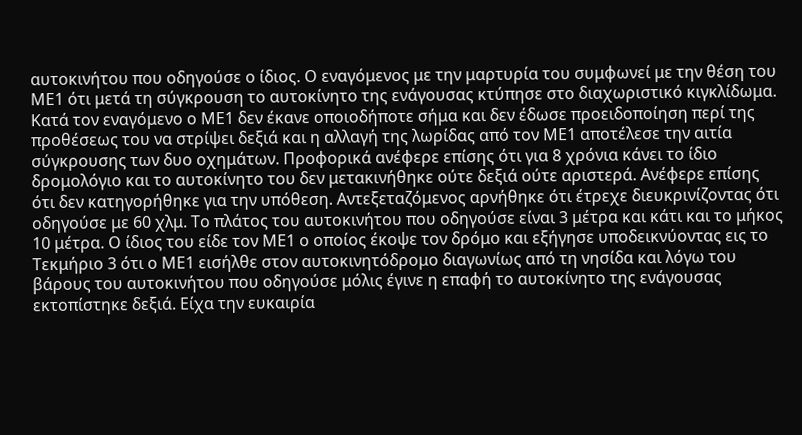αυτοκινήτου που οδηγούσε ο ίδιος. Ο εναγόμενος με την μαρτυρία του συμφωνεί με την θέση του ΜΕ1 ότι μετά τη σύγκρουση το αυτοκίνητο της ενάγουσας κτύπησε στο διαχωριστικό κιγκλίδωμα. Κατά τον εναγόμενο ο ΜΕ1 δεν έκανε οποιοδήποτε σήμα και δεν έδωσε προειδοποίηση περί της προθέσεως του να στρίψει δεξιά και η αλλαγή της λωρίδας από τον ΜΕ1 αποτέλεσε την αιτία σύγκρουσης των δυο οχημάτων. Προφορικά ανέφερε επίσης ότι για 8 χρόνια κάνει το ίδιο δρομολόγιο και το αυτοκίνητο του δεν μετακινήθηκε ούτε δεξιά ούτε αριστερά. Ανέφερε επίσης ότι δεν κατηγορήθηκε για την υπόθεση. Αντεξεταζόμενος αρνήθηκε ότι έτρεχε διευκρινίζοντας ότι οδηγούσε με 60 χλμ. Το πλάτος του αυτοκινήτου που οδηγούσε είναι 3 μέτρα και κάτι και το μήκος 10 μέτρα. Ο ίδιος του είδε τον ΜΕ1 ο οποίος έκοψε τον δρόμο και εξήγησε υποδεικνύοντας εις το Τεκμήριο 3 ότι ο ΜΕ1 εισήλθε στον αυτοκινητόδρομο διαγωνίως από τη νησίδα και λόγω του βάρους του αυτοκινήτου που οδηγούσε μόλις έγινε η επαφή το αυτοκίνητο της ενάγουσας εκτοπίστηκε δεξιά. Είχα την ευκαιρία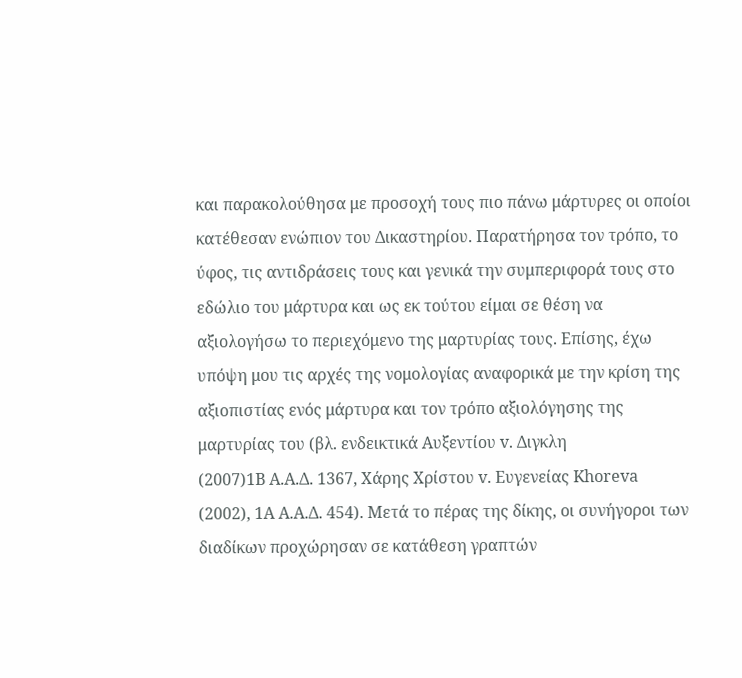και παρακολούθησα με προσοχή τους πιο πάνω μάρτυρες οι οποίοι κατέθεσαν ενώπιον του Δικαστηρίου. Παρατήρησα τον τρόπο, το ύφος, τις αντιδράσεις τους και γενικά την συμπεριφορά τους στο εδώλιο του μάρτυρα και ως εκ τούτου είμαι σε θέση να αξιολογήσω το περιεχόμενο της μαρτυρίας τους. Επίσης, έχω υπόψη μου τις αρχές της νομολογίας αναφορικά με την κρίση της αξιοπιστίας ενός μάρτυρα και τον τρόπο αξιολόγησης της μαρτυρίας του (βλ. ενδεικτικά Αυξεντίου v. Διγκλη
(2007)1Β Α.Α.Δ. 1367, Χάρης Χρίστου v. Ευγενείας Khoreva
(2002), 1A A.A.Δ. 454). Μετά το πέρας της δίκης, οι συνήγοροι των διαδίκων προχώρησαν σε κατάθεση γραπτών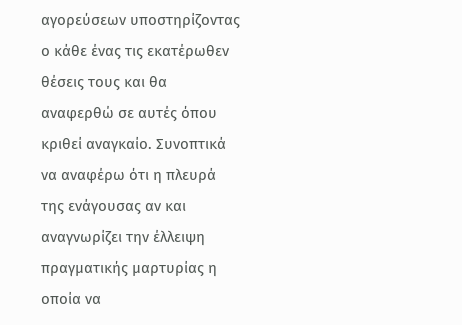αγορεύσεων υποστηρίζοντας ο κάθε ένας τις εκατέρωθεν θέσεις τους και θα αναφερθώ σε αυτές όπου κριθεί αναγκαίο. Συνοπτικά να αναφέρω ότι η πλευρά της ενάγουσας αν και αναγνωρίζει την έλλειψη πραγματικής μαρτυρίας η οποία να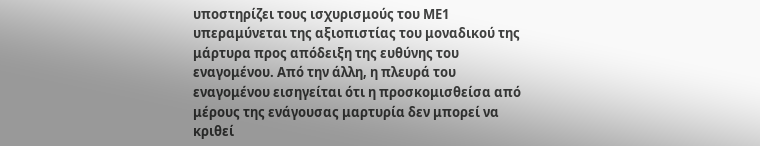υποστηρίζει τους ισχυρισμούς του ΜΕ1 υπεραμύνεται της αξιοπιστίας του μοναδικού της μάρτυρα προς απόδειξη της ευθύνης του εναγομένου. Από την άλλη, η πλευρά του εναγομένου εισηγείται ότι η προσκομισθείσα από μέρους της ενάγουσας μαρτυρία δεν μπορεί να κριθεί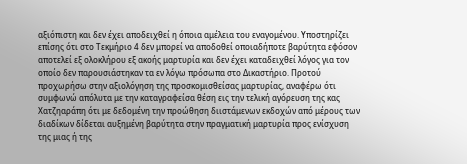αξιόπιστη και δεν έχει αποδειχθεί η όποια αμέλεια του εναγομένου. Υποστηρίζει επίσης ότι στο Τεκμήριο 4 δεν μπορεί να αποδοθεί οποιαδήποτε βαρύτητα εφόσον αποτελεί εξ ολοκλήρου εξ ακοής μαρτυρία και δεν έχει καταδειχθεί λόγος για τον οποίο δεν παρουσιάστηκαν τα εν λόγω πρόσωπα στο Δικαστήριο. Προτού προχωρήσω στην αξιολόγηση της προσκομισθείσας μαρτυρίας, αναφέρω ότι συμφωνώ απόλυτα με την καταγραφείσα θέση εις την τελική αγόρευση της κας Χατζηαράπη ότι με δεδομένη την προώθηση διιστάμενων εκδοχών από μέρους των διαδίκων δίδεται αυξημένη βαρύτητα στην πραγματική μαρτυρία προς ενίσχυση της μιας ή της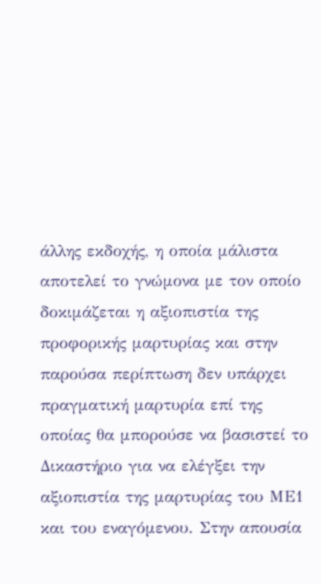άλλης εκδοχής, η οποία μάλιστα αποτελεί το γνώμονα με τον οποίο δοκιμάζεται η αξιοπιστία της προφορικής μαρτυρίας και στην παρούσα περίπτωση δεν υπάρχει πραγματική μαρτυρία επί της οποίας θα μπορούσε να βασιστεί το Δικαστήριο για να ελέγξει την αξιοπιστία της μαρτυρίας του ΜΕ1 και του εναγόμενου. Στην απουσία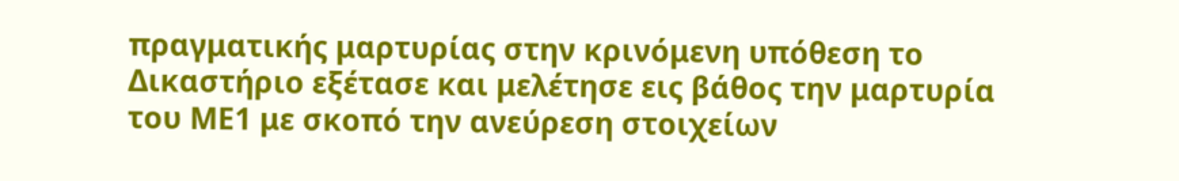πραγματικής μαρτυρίας στην κρινόμενη υπόθεση το Δικαστήριο εξέτασε και μελέτησε εις βάθος την μαρτυρία του ΜΕ1 με σκοπό την ανεύρεση στοιχείων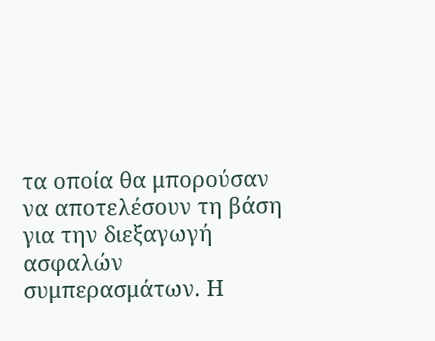τα οποία θα μπορούσαν να αποτελέσουν τη βάση για την διεξαγωγή ασφαλών συμπερασμάτων. Η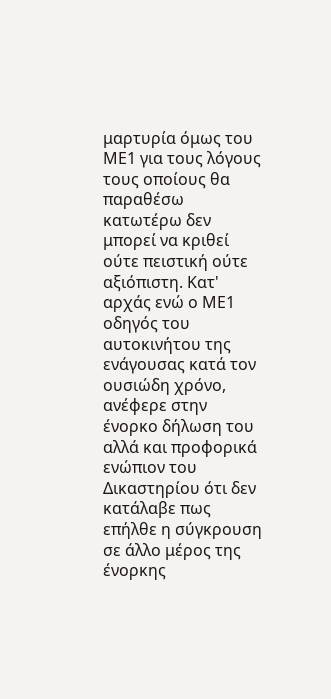μαρτυρία όμως του ΜΕ1 για τους λόγους τους οποίους θα παραθέσω κατωτέρω δεν μπορεί να κριθεί ούτε πειστική ούτε αξιόπιστη. Κατ' αρχάς ενώ ο ΜΕ1 οδηγός του αυτοκινήτου της ενάγουσας κατά τον ουσιώδη χρόνο, ανέφερε στην ένορκο δήλωση του αλλά και προφορικά ενώπιον του Δικαστηρίου ότι δεν κατάλαβε πως επήλθε η σύγκρουση σε άλλο μέρος της ένορκης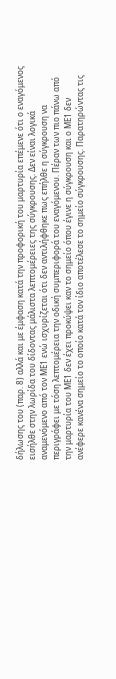δήλωσης του (παρ. 8) αλλά και με έμφαση κατά την προφορική του μαρτυρία επέμενε ότι ο εναγόμενος εισήλθε στην λωρίδα του δίδοντας μάλιστα λεπτομέρειες της σύγκρουσης. Δεν είναι λογικά αναμενόμενο από τον ΜΕ1 ενώ ισχυρίζεται ότι δεν αντιλήφθηκε πως επήλθε η σύγκρουση να περιγράφει με τόση λεπτομέρεια την οδική συμπεριφορά του εναγόμενου. Πέραν των πιο πάνω από την μαρτυρία του ΜΕ1 δεν έχει προκύψει καν το σημείο όπου έγινε η σύγκρουση και ο ΜΕ1 δεν ανέφερε κανένα σημείο το οποίο κατά τον ίδιο αποτέλεσε το σημείο σύγκρουσης. Παρατηρώντας τις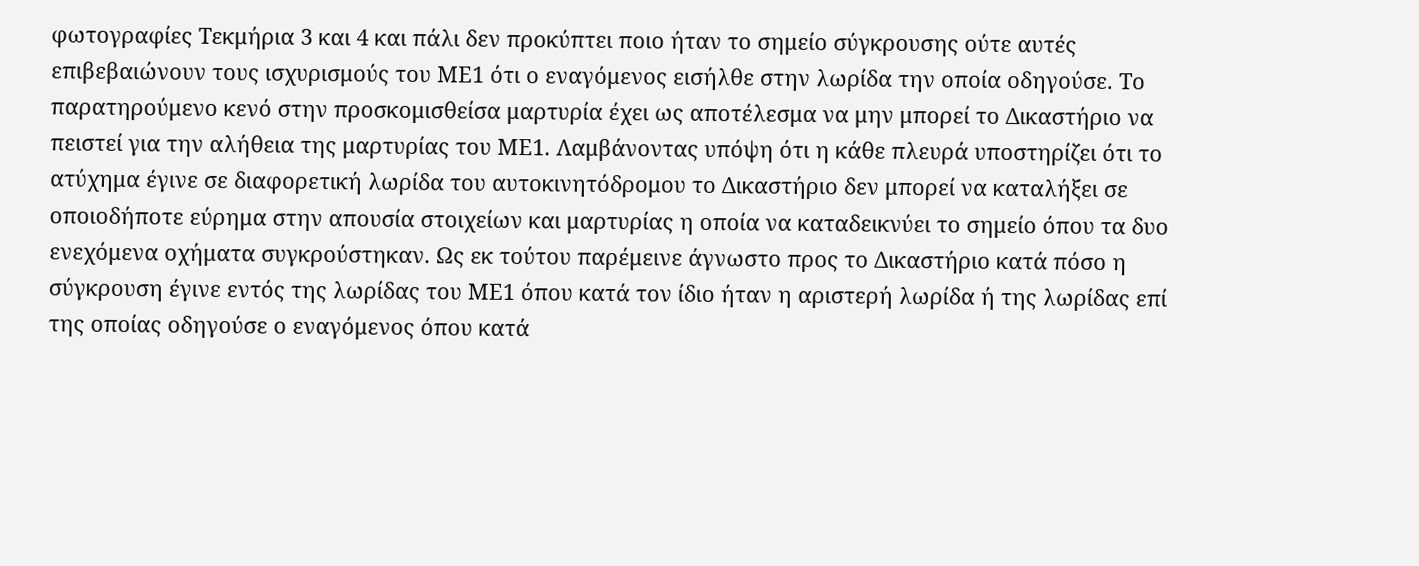φωτογραφίες Τεκμήρια 3 και 4 και πάλι δεν προκύπτει ποιο ήταν το σημείο σύγκρουσης ούτε αυτές επιβεβαιώνουν τους ισχυρισμούς του ΜΕ1 ότι ο εναγόμενος εισήλθε στην λωρίδα την οποία οδηγούσε. Το παρατηρούμενο κενό στην προσκομισθείσα μαρτυρία έχει ως αποτέλεσμα να μην μπορεί το Δικαστήριο να πειστεί για την αλήθεια της μαρτυρίας του ΜΕ1. Λαμβάνοντας υπόψη ότι η κάθε πλευρά υποστηρίζει ότι το ατύχημα έγινε σε διαφορετική λωρίδα του αυτοκινητόδρομου το Δικαστήριο δεν μπορεί να καταλήξει σε οποιοδήποτε εύρημα στην απουσία στοιχείων και μαρτυρίας η οποία να καταδεικνύει το σημείο όπου τα δυο ενεχόμενα οχήματα συγκρούστηκαν. Ως εκ τούτου παρέμεινε άγνωστο προς το Δικαστήριο κατά πόσο η σύγκρουση έγινε εντός της λωρίδας του ΜΕ1 όπου κατά τον ίδιο ήταν η αριστερή λωρίδα ή της λωρίδας επί της οποίας οδηγούσε ο εναγόμενος όπου κατά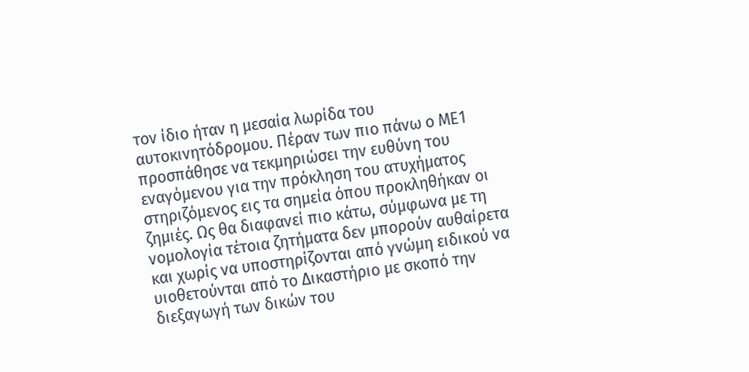τον ίδιο ήταν η μεσαία λωρίδα του αυτοκινητόδρομου. Πέραν των πιο πάνω ο ΜΕ1 προσπάθησε να τεκμηριώσει την ευθύνη του εναγόμενου για την πρόκληση του ατυχήματος στηριζόμενος εις τα σημεία όπου προκληθήκαν οι ζημιές. Ως θα διαφανεί πιο κάτω, σύμφωνα με τη νομολογία τέτοια ζητήματα δεν μπορούν αυθαίρετα και χωρίς να υποστηρίζονται από γνώμη ειδικού να υιοθετούνται από το Δικαστήριο με σκοπό την διεξαγωγή των δικών του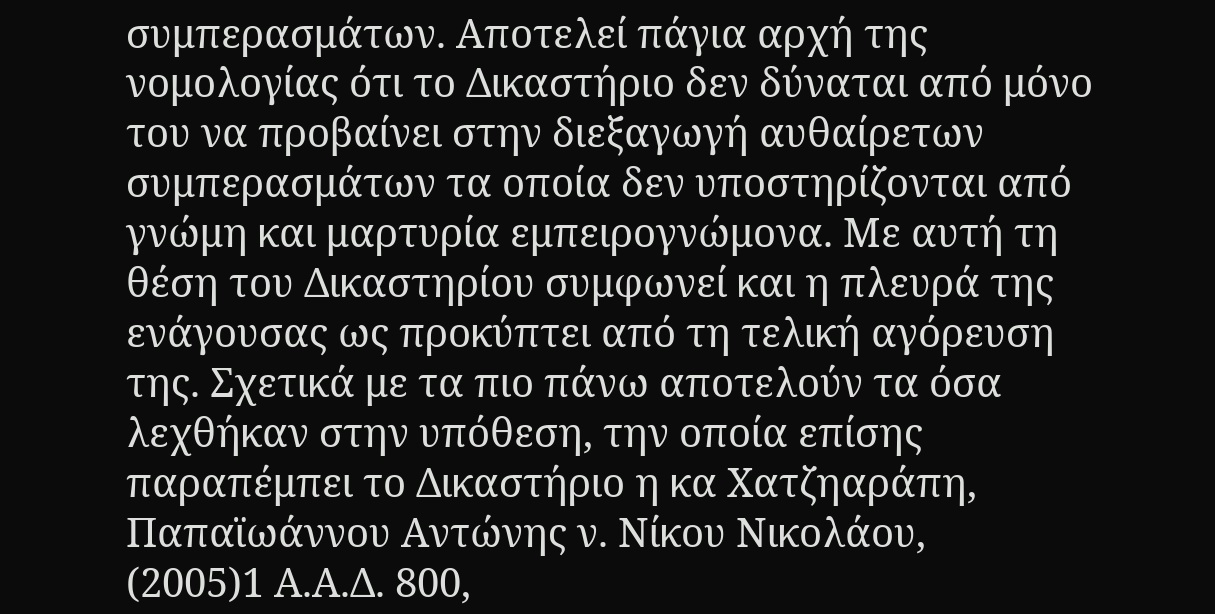συμπερασμάτων. Αποτελεί πάγια αρχή της νομολογίας ότι το Δικαστήριο δεν δύναται από μόνο του να προβαίνει στην διεξαγωγή αυθαίρετων συμπερασμάτων τα οποία δεν υποστηρίζονται από γνώμη και μαρτυρία εμπειρογνώμονα. Με αυτή τη θέση του Δικαστηρίου συμφωνεί και η πλευρά της ενάγουσας ως προκύπτει από τη τελική αγόρευση της. Σχετικά με τα πιο πάνω αποτελούν τα όσα λεχθήκαν στην υπόθεση, την οποία επίσης παραπέμπει το Δικαστήριο η κα Χατζηαράπη, Παπαϊωάννου Αντώνης ν. Νίκου Νικολάου,
(2005)1 Α.Α.Δ. 800,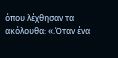όπου λέχθησαν τα ακόλουθα: «.Όταν ένα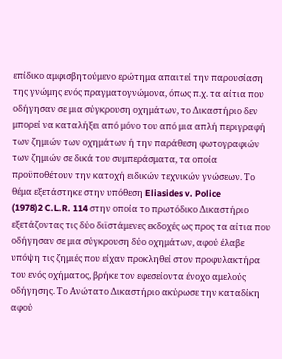επίδικο αμφισβητούμενο ερώτημα απαιτεί την παρουσίαση της γνώμης ενός πραγματογνώμονα, όπως π.χ. τα αίτια που οδήγησαν σε μια σύγκρουση οχημάτων, το Δικαστήριο δεν μπορεί να καταλήξει από μόνο του από μια απλή περιγραφή των ζημιών των οχημάτων ή την παράθεση φωτογραφιών των ζημιών σε δικά του συμπεράσματα, τα οποία προϋποθέτουν την κατοχή ειδικών τεχνικών γνώσεων. Το θέμα εξετάστηκε στην υπόθεση Eliasides v. Police
(1978)2 C.L.R. 114 στην οποία το πρωτόδικο Δικαστήριο εξετάζοντας τις δύο διϊστάμενες εκδοχές ως προς τα αίτια που οδήγησαν σε μια σύγκρουση δύο οχημάτων, αφού έλαβε υπόψη τις ζημιές που είχαν προκληθεί στον προφυλακτήρα του ενός οχήματος, βρήκε τον εφεσείοντα ένοχο αμελούς οδήγησης. Το Ανώτατο Δικαστήριο ακύρωσε την καταδίκη αφού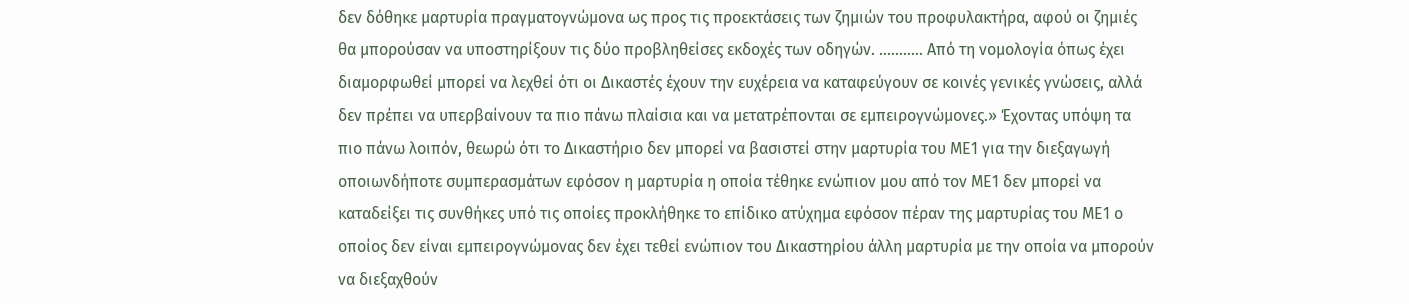δεν δόθηκε μαρτυρία πραγματογνώμονα ως προς τις προεκτάσεις των ζημιών του προφυλακτήρα, αφού οι ζημιές θα μπορούσαν να υποστηρίξουν τις δύο προβληθείσες εκδοχές των οδηγών. ........... Από τη νομολογία όπως έχει διαμορφωθεί μπορεί να λεχθεί ότι οι Δικαστές έχουν την ευχέρεια να καταφεύγουν σε κοινές γενικές γνώσεις, αλλά δεν πρέπει να υπερβαίνουν τα πιο πάνω πλαίσια και να μετατρέπονται σε εμπειρογνώμονες.» Έχοντας υπόψη τα πιο πάνω λοιπόν, θεωρώ ότι το Δικαστήριο δεν μπορεί να βασιστεί στην μαρτυρία του ΜΕ1 για την διεξαγωγή οποιωνδήποτε συμπερασμάτων εφόσον η μαρτυρία η οποία τέθηκε ενώπιον μου από τον ΜΕ1 δεν μπορεί να καταδείξει τις συνθήκες υπό τις οποίες προκλήθηκε το επίδικο ατύχημα εφόσον πέραν της μαρτυρίας του ΜΕ1 ο οποίος δεν είναι εμπειρογνώμονας δεν έχει τεθεί ενώπιον του Δικαστηρίου άλλη μαρτυρία με την οποία να μπορούν να διεξαχθούν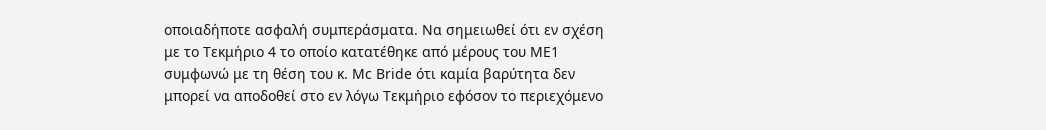οποιαδήποτε ασφαλή συμπεράσματα. Να σημειωθεί ότι εν σχέση με το Τεκμήριο 4 το οποίο κατατέθηκε από μέρους του ΜΕ1 συμφωνώ με τη θέση του κ. Mc Bride ότι καμία βαρύτητα δεν μπορεί να αποδοθεί στο εν λόγω Τεκμήριο εφόσον το περιεχόμενο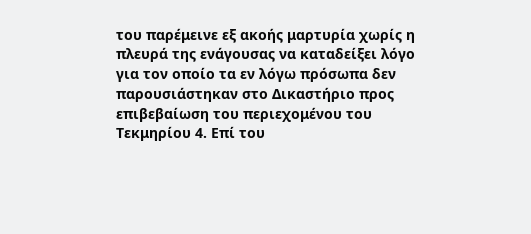του παρέμεινε εξ ακοής μαρτυρία χωρίς η πλευρά της ενάγουσας να καταδείξει λόγο για τον οποίο τα εν λόγω πρόσωπα δεν παρουσιάστηκαν στο Δικαστήριο προς επιβεβαίωση του περιεχομένου του Τεκμηρίου 4. Επί του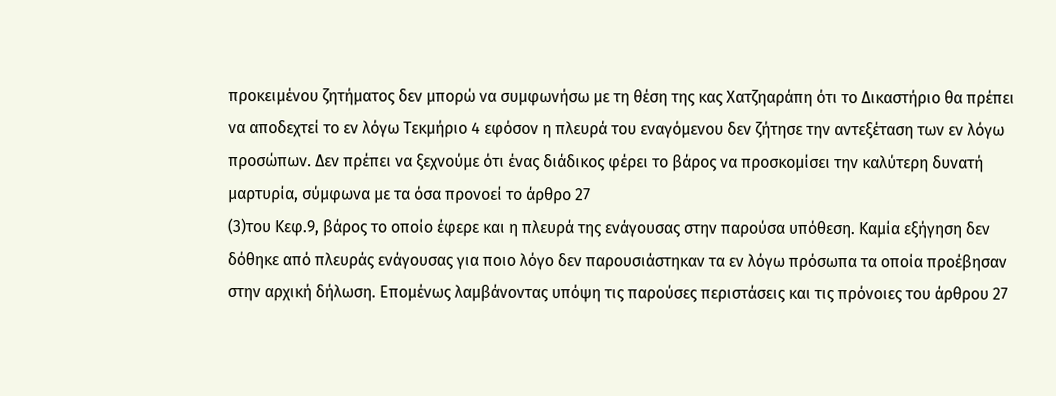προκειμένου ζητήματος δεν μπορώ να συμφωνήσω με τη θέση της κας Χατζηαράπη ότι το Δικαστήριο θα πρέπει να αποδεχτεί το εν λόγω Τεκμήριο 4 εφόσον η πλευρά του εναγόμενου δεν ζήτησε την αντεξέταση των εν λόγω προσώπων. Δεν πρέπει να ξεχνούμε ότι ένας διάδικος φέρει το βάρος να προσκομίσει την καλύτερη δυνατή μαρτυρία, σύμφωνα με τα όσα προνοεί το άρθρο 27
(3)του Κεφ.9, βάρος το οποίο έφερε και η πλευρά της ενάγουσας στην παρούσα υπόθεση. Καμία εξήγηση δεν δόθηκε από πλευράς ενάγουσας για ποιο λόγο δεν παρουσιάστηκαν τα εν λόγω πρόσωπα τα οποία προέβησαν στην αρχική δήλωση. Επομένως λαμβάνοντας υπόψη τις παρούσες περιστάσεις και τις πρόνοιες του άρθρου 27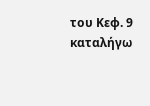του Κεφ. 9 καταλήγω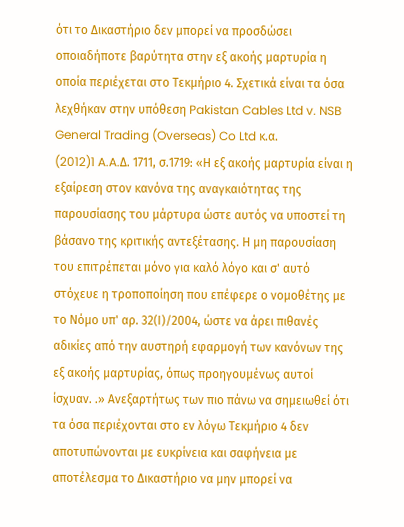ότι το Δικαστήριο δεν μπορεί να προσδώσει οποιαδήποτε βαρύτητα στην εξ ακοής μαρτυρία η οποία περιέχεται στο Τεκμήριο 4. Σχετικά είναι τα όσα λεχθήκαν στην υπόθεση Pakistan Cables Ltd v. NSB General Trading (Overseas) Co Ltd κ.α.
(2012)1 A.A.Δ. 1711, σ.1719: «Η εξ ακοής μαρτυρία είναι η εξαίρεση στον κανόνα της αναγκαιότητας της παρουσίασης του μάρτυρα ώστε αυτός να υποστεί τη βάσανο της κριτικής αντεξέτασης. Η μη παρουσίαση του επιτρέπεται μόνο για καλό λόγο και σ' αυτό στόχευε η τροποποίηση που επέφερε ο νομοθέτης με το Νόμο υπ' αρ. 32(Ι)/2004, ώστε να άρει πιθανές αδικίες από την αυστηρή εφαρμογή των κανόνων της εξ ακοής μαρτυρίας, όπως προηγουμένως αυτοί ίσχυαν. .» Ανεξαρτήτως των πιο πάνω να σημειωθεί ότι τα όσα περιέχονται στο εν λόγω Τεκμήριο 4 δεν αποτυπώνονται με ευκρίνεια και σαφήνεια με αποτέλεσμα το Δικαστήριο να μην μπορεί να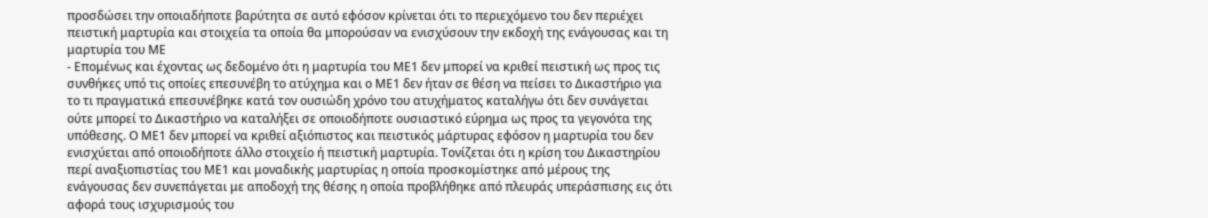προσδώσει την οποιαδήποτε βαρύτητα σε αυτό εφόσον κρίνεται ότι το περιεχόμενο του δεν περιέχει πειστική μαρτυρία και στοιχεία τα οποία θα μπορούσαν να ενισχύσουν την εκδοχή της ενάγουσας και τη μαρτυρία του ΜΕ
- Επομένως και έχοντας ως δεδομένο ότι η μαρτυρία του ΜΕ1 δεν μπορεί να κριθεί πειστική ως προς τις συνθήκες υπό τις οποίες επεσυνέβη το ατύχημα και ο ΜΕ1 δεν ήταν σε θέση να πείσει το Δικαστήριο για το τι πραγματικά επεσυνέβηκε κατά τον ουσιώδη χρόνο του ατυχήματος καταλήγω ότι δεν συνάγεται ούτε μπορεί το Δικαστήριο να καταλήξει σε οποιοδήποτε ουσιαστικό εύρημα ως προς τα γεγονότα της υπόθεσης. Ο ΜΕ1 δεν μπορεί να κριθεί αξιόπιστος και πειστικός μάρτυρας εφόσον η μαρτυρία του δεν ενισχύεται από οποιοδήποτε άλλο στοιχείο ή πειστική μαρτυρία. Τονίζεται ότι η κρίση του Δικαστηρίου περί αναξιοπιστίας του ΜΕ1 και μοναδικής μαρτυρίας η οποία προσκομίστηκε από μέρους της ενάγουσας δεν συνεπάγεται με αποδοχή της θέσης η οποία προβλήθηκε από πλευράς υπεράσπισης εις ότι αφορά τους ισχυρισμούς του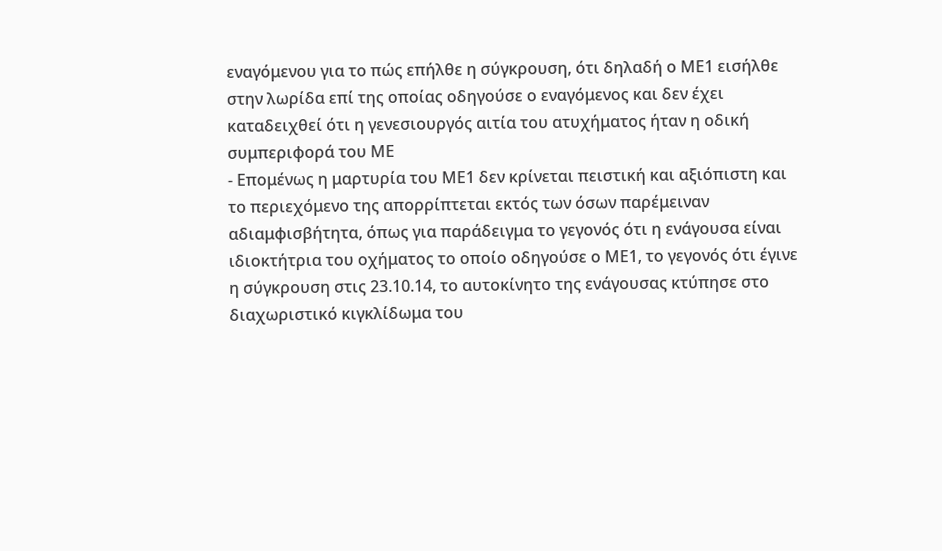εναγόμενου για το πώς επήλθε η σύγκρουση, ότι δηλαδή ο ΜΕ1 εισήλθε στην λωρίδα επί της οποίας οδηγούσε ο εναγόμενος και δεν έχει καταδειχθεί ότι η γενεσιουργός αιτία του ατυχήματος ήταν η οδική συμπεριφορά του ΜΕ
- Επομένως η μαρτυρία του ΜΕ1 δεν κρίνεται πειστική και αξιόπιστη και το περιεχόμενο της απορρίπτεται εκτός των όσων παρέμειναν αδιαμφισβήτητα, όπως για παράδειγμα το γεγονός ότι η ενάγουσα είναι ιδιοκτήτρια του οχήματος το οποίο οδηγούσε ο ΜΕ1, το γεγονός ότι έγινε η σύγκρουση στις 23.10.14, το αυτοκίνητο της ενάγουσας κτύπησε στο διαχωριστικό κιγκλίδωμα του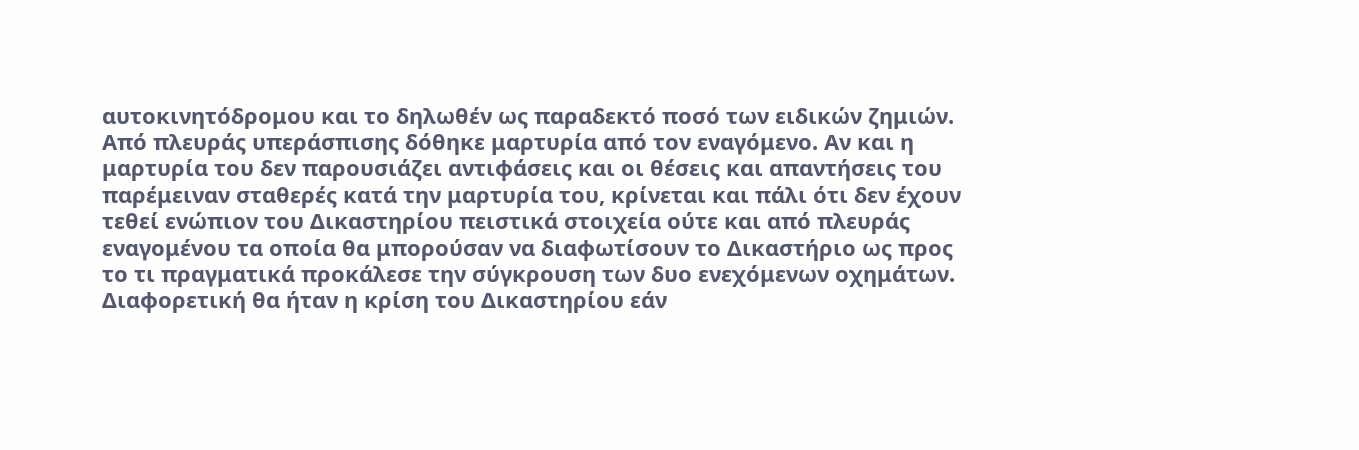αυτοκινητόδρομου και το δηλωθέν ως παραδεκτό ποσό των ειδικών ζημιών. Από πλευράς υπεράσπισης δόθηκε μαρτυρία από τον εναγόμενο. Αν και η μαρτυρία του δεν παρουσιάζει αντιφάσεις και οι θέσεις και απαντήσεις του παρέμειναν σταθερές κατά την μαρτυρία του, κρίνεται και πάλι ότι δεν έχουν τεθεί ενώπιον του Δικαστηρίου πειστικά στοιχεία ούτε και από πλευράς εναγομένου τα οποία θα μπορούσαν να διαφωτίσουν το Δικαστήριο ως προς το τι πραγματικά προκάλεσε την σύγκρουση των δυο ενεχόμενων οχημάτων. Διαφορετική θα ήταν η κρίση του Δικαστηρίου εάν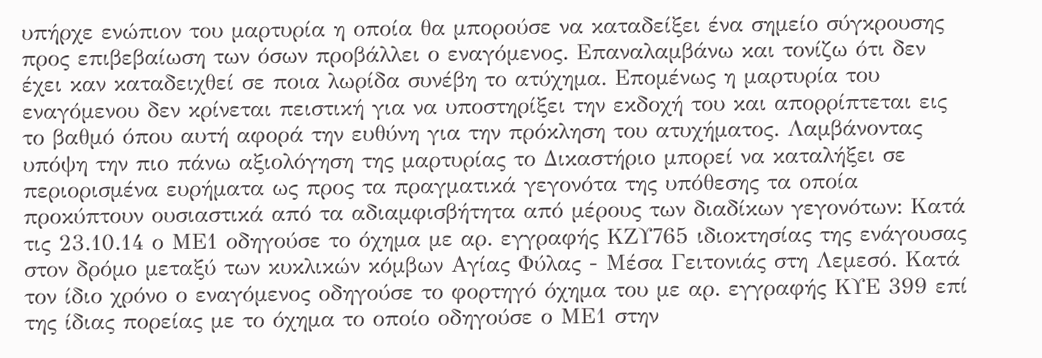υπήρχε ενώπιον του μαρτυρία η οποία θα μπορούσε να καταδείξει ένα σημείο σύγκρουσης προς επιβεβαίωση των όσων προβάλλει ο εναγόμενος. Επαναλαμβάνω και τονίζω ότι δεν έχει καν καταδειχθεί σε ποια λωρίδα συνέβη το ατύχημα. Επομένως η μαρτυρία του εναγόμενου δεν κρίνεται πειστική για να υποστηρίξει την εκδοχή του και απορρίπτεται εις το βαθμό όπου αυτή αφορά την ευθύνη για την πρόκληση του ατυχήματος. Λαμβάνοντας υπόψη την πιο πάνω αξιολόγηση της μαρτυρίας το Δικαστήριο μπορεί να καταλήξει σε περιορισμένα ευρήματα ως προς τα πραγματικά γεγονότα της υπόθεσης τα οποία προκύπτουν ουσιαστικά από τα αδιαμφισβήτητα από μέρους των διαδίκων γεγονότων: Κατά τις 23.10.14 ο ΜΕ1 οδηγούσε το όχημα με αρ. εγγραφής ΚΖΥ765 ιδιοκτησίας της ενάγουσας στον δρόμο μεταξύ των κυκλικών κόμβων Αγίας Φύλας - Μέσα Γειτονιάς στη Λεμεσό. Κατά τον ίδιο χρόνο ο εναγόμενος οδηγούσε το φορτηγό όχημα του με αρ. εγγραφής ΚΥΕ 399 επί της ίδιας πορείας με το όχημα το οποίο οδηγούσε ο ΜΕ1 στην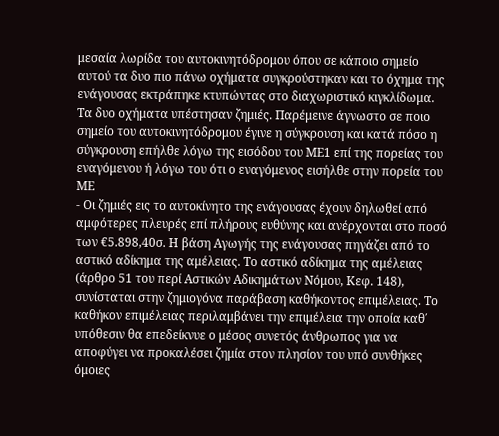μεσαία λωρίδα του αυτοκινητόδρομου όπου σε κάποιο σημείο αυτού τα δυο πιο πάνω οχήματα συγκρούστηκαν και το όχημα της ενάγουσας εκτράπηκε κτυπώντας στο διαχωριστικό κιγκλίδωμα. Τα δυο οχήματα υπέστησαν ζημιές. Παρέμεινε άγνωστο σε ποιο σημείο του αυτοκινητόδρομου έγινε η σύγκρουση και κατά πόσο η σύγκρουση επήλθε λόγω της εισόδου του ΜΕ1 επί της πορείας του εναγόμενου ή λόγω του ότι ο εναγόμενος εισήλθε στην πορεία του ΜΕ
- Οι ζημιές εις το αυτοκίνητο της ενάγουσας έχουν δηλωθεί από αμφότερες πλευρές επί πλήρους ευθύνης και ανέρχονται στο ποσό των €5.898,40σ. Η βάση Αγωγής της ενάγουσας πηγάζει από το αστικό αδίκημα της αμέλειας. Το αστικό αδίκημα της αμέλειας (άρθρο 51 του περί Αστικών Αδικημάτων Νόμου, Κεφ. 148), συνίσταται στην ζημιογόνα παράβαση καθήκοντος επιμέλειας. Το καθήκον επιμέλειας περιλαμβάνει την επιμέλεια την οποία καθ΄ υπόθεσιν θα επεδείκνυε ο μέσος συνετός άνθρωπος για να αποφύγει να προκαλέσει ζημία στον πλησίον του υπό συνθήκες όμοιες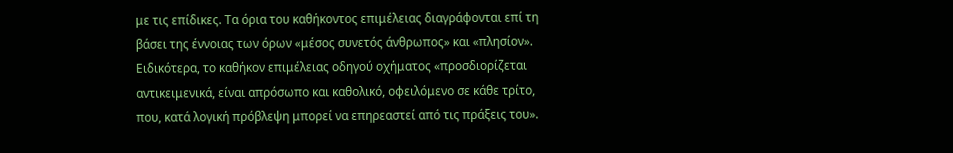με τις επίδικες. Τα όρια του καθήκοντος επιμέλειας διαγράφονται επί τη βάσει της έννοιας των όρων «μέσος συνετός άνθρωπος» και «πλησίον». Ειδικότερα, το καθήκον επιμέλειας οδηγού οχήματος «προσδιορίζεται αντικειμενικά, είναι απρόσωπο και καθολικό, οφειλόμενο σε κάθε τρίτο, που, κατά λογική πρόβλεψη μπορεί να επηρεαστεί από τις πράξεις του».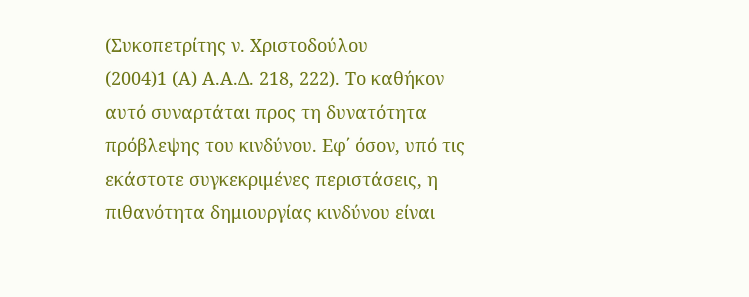(Συκοπετρίτης ν. Χριστοδούλου
(2004)1 (Α) Α.Α.Δ. 218, 222). Το καθήκον αυτό συναρτάται προς τη δυνατότητα πρόβλεψης του κινδύνου. Εφ΄ όσον, υπό τις εκάστοτε συγκεκριμένες περιστάσεις, η πιθανότητα δημιουργίας κινδύνου είναι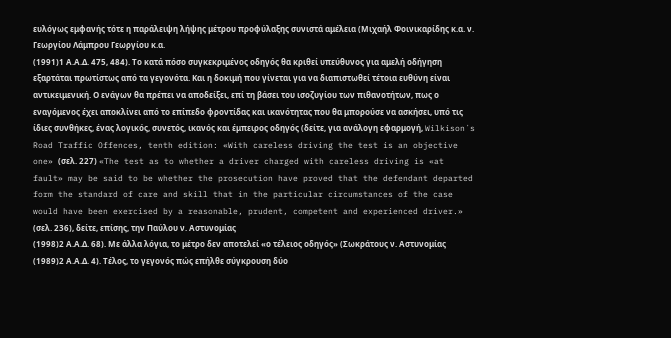ευλόγως εμφανής τότε η παράλειψη λήψης μέτρου προφύλαξης συνιστά αμέλεια (Μιχαήλ Φοινικαρίδης κ.α. ν. Γεωργίου Λάμπρου Γεωργίου κ.α.
(1991)1 Α.Α.Δ. 475, 484). Το κατά πόσο συγκεκριμένος οδηγός θα κριθεί υπεύθυνος για αμελή οδήγηση εξαρτάται πρωτίστως από τα γεγονότα. Και η δοκιμή που γίνεται για να διαπιστωθεί τέτοια ευθύνη είναι αντικειμενική. Ο ενάγων θα πρέπει να αποδείξει, επί τη βάσει του ισοζυγίου των πιθανοτήτων, πως ο εναγόμενος έχει αποκλίνει από το επίπεδο φροντίδας και ικανότητας που θα μπορούσε να ασκήσει, υπό τις ίδιες συνθήκες, ένας λογικός, συνετός, ικανός και έμπειρος οδηγός (δείτε, για ανάλογη εφαρμογή, Wilkison´s Road Traffic Offences, tenth edition: «With careless driving the test is an objective one» (σελ. 227) «The test as to whether a driver charged with careless driving is «at fault» may be said to be whether the prosecution have proved that the defendant departed form the standard of care and skill that in the particular circumstances of the case would have been exercised by a reasonable, prudent, competent and experienced driver.» (σελ. 236), δείτε, επίσης, την Παύλου ν. Αστυνομίας
(1998)2 Α.Α.Δ. 68). Με άλλα λόγια, το μέτρο δεν αποτελεί «ο τέλειος οδηγός» (Σωκράτους ν. Αστυνομίας
(1989)2 Α.Α.Δ. 4). Τέλος, το γεγονός πώς επήλθε σύγκρουση δύο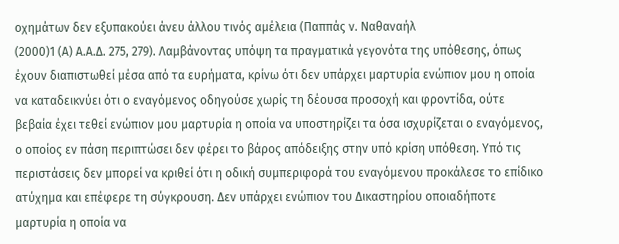οχημάτων δεν εξυπακούει άνευ άλλου τινός αμέλεια (Παππάς ν. Ναθαναήλ
(2000)1 (Α) Α.Α.Δ. 275, 279). Λαμβάνοντας υπόψη τα πραγματικά γεγονότα της υπόθεσης, όπως έχουν διαπιστωθεί μέσα από τα ευρήματα, κρίνω ότι δεν υπάρχει μαρτυρία ενώπιον μου η οποία να καταδεικνύει ότι ο εναγόμενος οδηγούσε χωρίς τη δέουσα προσοχή και φροντίδα, ούτε βεβαία έχει τεθεί ενώπιον μου μαρτυρία η οποία να υποστηρίζει τα όσα ισχυρίζεται ο εναγόμενος, ο οποίος εν πάση περιπτώσει δεν φέρει το βάρος απόδειξης στην υπό κρίση υπόθεση. Υπό τις περιστάσεις δεν μπορεί να κριθεί ότι η οδική συμπεριφορά του εναγόμενου προκάλεσε το επίδικο ατύχημα και επέφερε τη σύγκρουση. Δεν υπάρχει ενώπιον του Δικαστηρίου οποιαδήποτε μαρτυρία η οποία να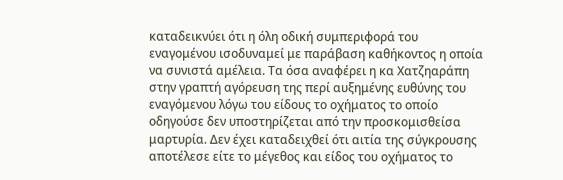καταδεικνύει ότι η όλη οδική συμπεριφορά του εναγομένου ισοδυναμεί με παράβαση καθήκοντος η οποία να συνιστά αμέλεια. Τα όσα αναφέρει η κα Χατζηαράπη στην γραπτή αγόρευση της περί αυξημένης ευθύνης του εναγόμενου λόγω του είδους το οχήματος το οποίο οδηγούσε δεν υποστηρίζεται από την προσκομισθείσα μαρτυρία. Δεν έχει καταδειχθεί ότι αιτία της σύγκρουσης αποτέλεσε είτε το μέγεθος και είδος του οχήματος το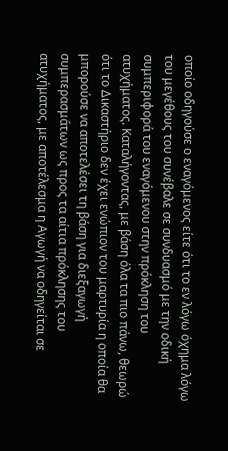οποίο οδηγούσε ο εναγόμενος είτε ότι το εν λόγω όχημα λόγω του μεγέθους του συνέβαλε σε συνδυασμό με την οδική συμπεριφορά του εναγόμενου στην πρόκληση του ατυχήματος. Καταλήγοντας, με βάση όλα τα πιο πάνω, θεωρώ ότι το Δικαστήριο δεν έχει ενώπιον του μαρτυρία η οποία θα μπορούσε να αποτελέσει τη βάση για διεξαγωγή συμπερασμάτων ως προς τα αίτια πρόκλησης του ατυχήματος, με αποτέλεσμα η Αγωγή να οδηγείται σε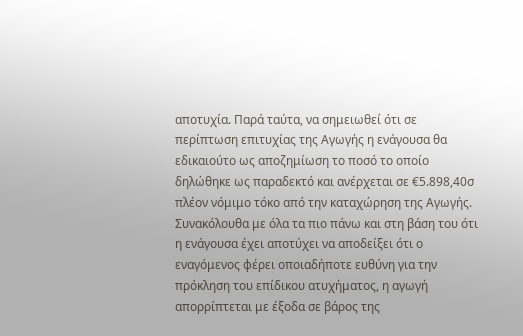αποτυχία. Παρά ταύτα, να σημειωθεί ότι σε περίπτωση επιτυχίας της Αγωγής η ενάγουσα θα εδικαιούτο ως αποζημίωση το ποσό το οποίο δηλώθηκε ως παραδεκτό και ανέρχεται σε €5.898,40σ πλέον νόμιμο τόκο από την καταχώρηση της Αγωγής. Συνακόλουθα με όλα τα πιο πάνω και στη βάση του ότι η ενάγουσα έχει αποτύχει να αποδείξει ότι ο εναγόμενος φέρει οποιαδήποτε ευθύνη για την πρόκληση του επίδικου ατυχήματος, η αγωγή απορρίπτεται με έξοδα σε βάρος της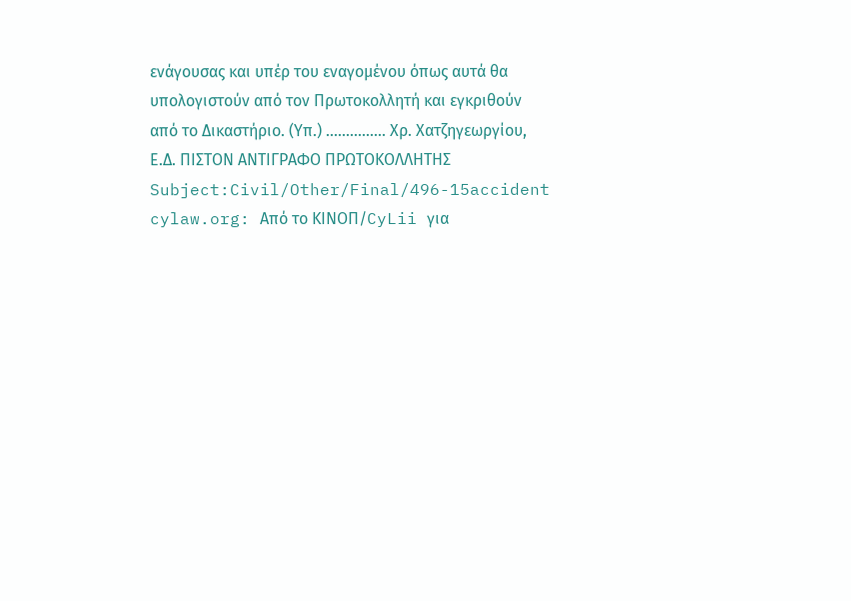ενάγουσας και υπέρ του εναγομένου όπως αυτά θα υπολογιστούν από τον Πρωτοκολλητή και εγκριθούν από το Δικαστήριο. (Υπ.) ............... Χρ. Χατζηγεωργίου, Ε.Δ. ΠΙΣΤΟΝ ΑΝΤΙΓΡΑΦΟ ΠΡΩΤΟΚΟΛΛΗΤΗΣ Subject:Civil/Other/Final/496-15accident cylaw.org: Από το ΚΙΝOΠ/CyLii για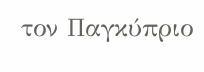τον Παγκύπριο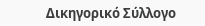Δικηγορικό Σύλλογο